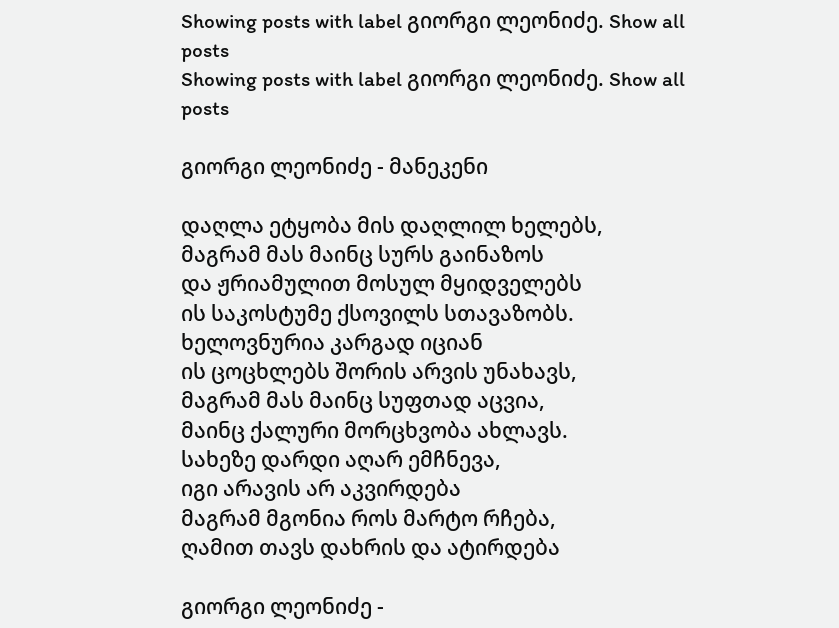Showing posts with label გიორგი ლეონიძე. Show all posts
Showing posts with label გიორგი ლეონიძე. Show all posts

გიორგი ლეონიძე - მანეკენი

დაღლა ეტყობა მის დაღლილ ხელებს,
მაგრამ მას მაინც სურს გაინაზოს
და ჟრიამულით მოსულ მყიდველებს
ის საკოსტუმე ქსოვილს სთავაზობს.
ხელოვნურია კარგად იციან
ის ცოცხლებს შორის არვის უნახავს,
მაგრამ მას მაინც სუფთად აცვია,
მაინც ქალური მორცხვობა ახლავს.
სახეზე დარდი აღარ ემჩნევა,
იგი არავის არ აკვირდება
მაგრამ მგონია როს მარტო რჩება,
ღამით თავს დახრის და ატირდება

გიორგი ლეონიძე -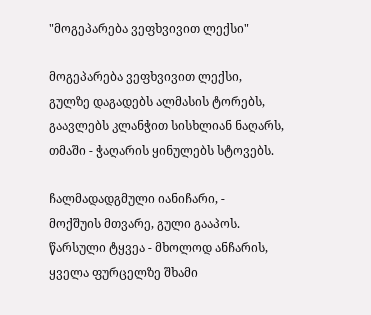"მოგეპარება ვეფხვივით ლექსი"

მოგეპარება ვეფხვივით ლექსი,
გულზე დაგადებს ალმასის ტორებს,
გაავლებს კლანჭით სისხლიან ნაღარს,
თმაში - ჭაღარის ყინულებს სტოვებს.

ჩალმადადგმული იანიჩარი, -
მოქშუის მთვარე, გული გააპოს.
წარსული ტყვეა - მხოლოდ ანჩარის,
ყველა ფურცელზე შხამი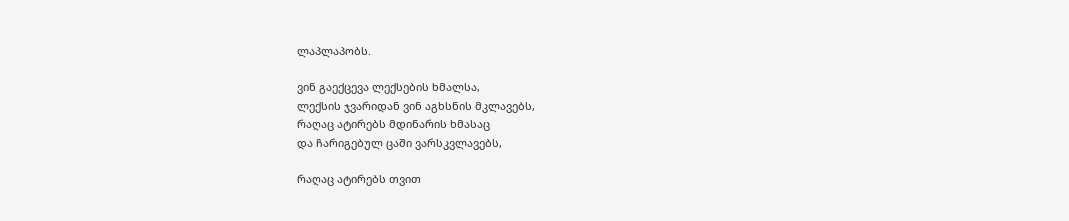ლაპლაპობს.

ვინ გაექცევა ლექსების ხმალსა,
ლექსის ჯვარიდან ვინ აგხსნის მკლავებს,
რაღაც ატირებს მდინარის ხმასაც
და ჩარიგებულ ცაში ვარსკვლავებს,

რაღაც ატირებს თვით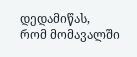დედამიწას,
რომ მომავალში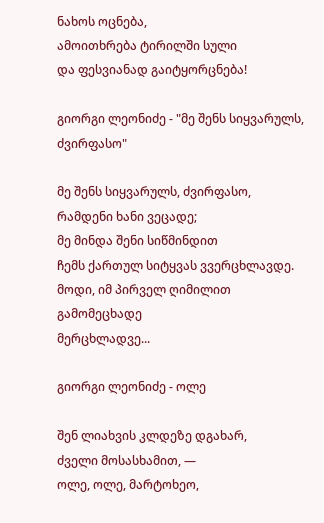ნახოს ოცნება,
ამოითხრება ტირილში სული
და ფესვიანად გაიტყორცნება!

გიორგი ლეონიძე - "მე შენს სიყვარულს, ძვირფასო"

მე შენს სიყვარულს, ძვირფასო,
რამდენი ხანი ვეცადე;
მე მინდა შენი სიწმინდით
ჩემს ქართულ სიტყვას ვვერცხლავდე.
მოდი, იმ პირველ ღიმილით
გამომეცხადე
მერცხლადვე...

გიორგი ლეონიძე - ოლე

შენ ლიახვის კლდეზე დგახარ,
ძველი მოსასხამით, ―
ოლე, ოლე, მარტოხეო,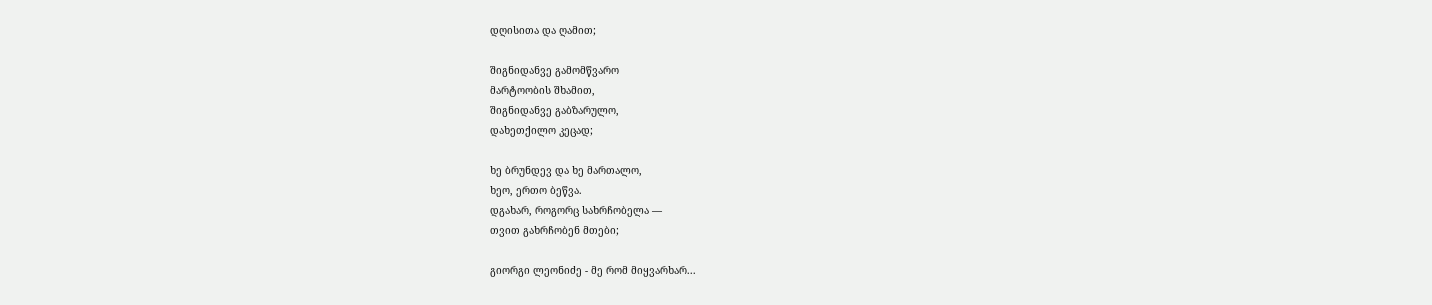დღისითა და ღამით;

შიგნიდანვე გამომწვარო
მარტოობის შხამით,
შიგნიდანვე გაბზარულო,
დახეთქილო კეცად;

ხე ბრუნდევ და ხე მართალო,
ხეო, ერთო ბეწვა.
დგახარ, როგორც სახრჩობელა ―
თვით გახრჩობენ მთები;

გიორგი ლეონიძე - მე რომ მიყვარხარ...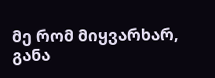მე რომ მიყვარხარ, განა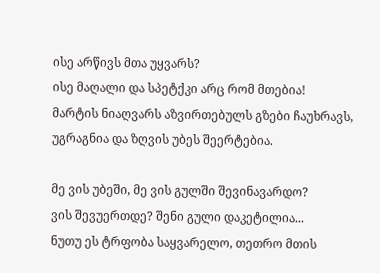ისე არწივს მთა უყვარს?
ისე მაღალი და სპეტქკი არც რომ მთებია!
მარტის ნიაღვარს აზვირთებულს გზები ჩაუხრავს,
უგრაგნია და ზღვის უბეს შეერტებია.

მე ვის უბეში, მე ვის გულში შევინავარდო?
ვის შევუერთდე? შენი გული დაკეტილია...
ნუთუ ეს ტრფობა საყვარელო, თეთრო მთის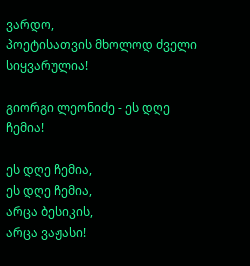ვარდო,
პოეტისათვის მხოლოდ ძველი სიყვარულია!

გიორგი ლეონიძე - ეს დღე ჩემია!

ეს დღე ჩემია,
ეს დღე ჩემია,
არცა ბესიკის,
არცა ვაჟასი!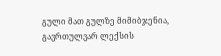გული მათ გულზე მიმიბჯენია,
გავრთულვარ ლექსის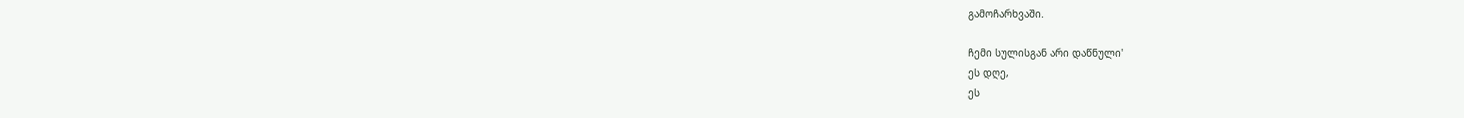გამოჩარხვაში.

ჩემი სულისგან არი დაწნული'
ეს დღე,
ეს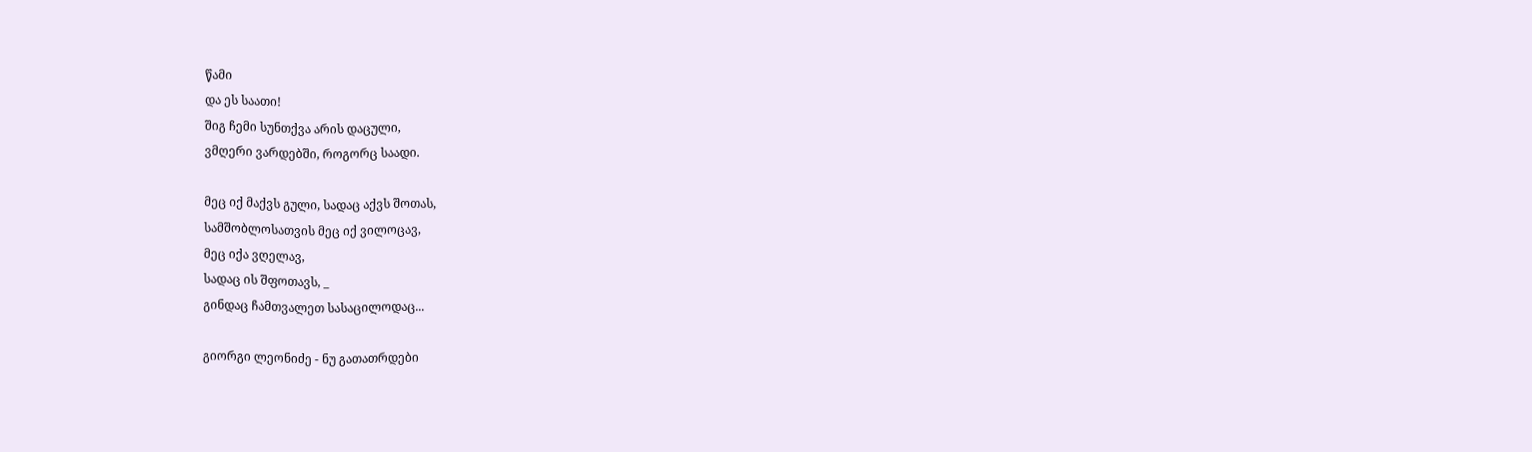წამი
და ეს საათი!
შიგ ჩემი სუნთქვა არის დაცული,
ვმღერი ვარდებში, როგორც საადი.

მეც იქ მაქვს გული, სადაც აქვს შოთას,
სამშობლოსათვის მეც იქ ვილოცავ,
მეც იქა ვღელავ,
სადაც ის შფოთავს, _
გინდაც ჩამთვალეთ სასაცილოდაც...

გიორგი ლეონიძე - ნუ გათათრდები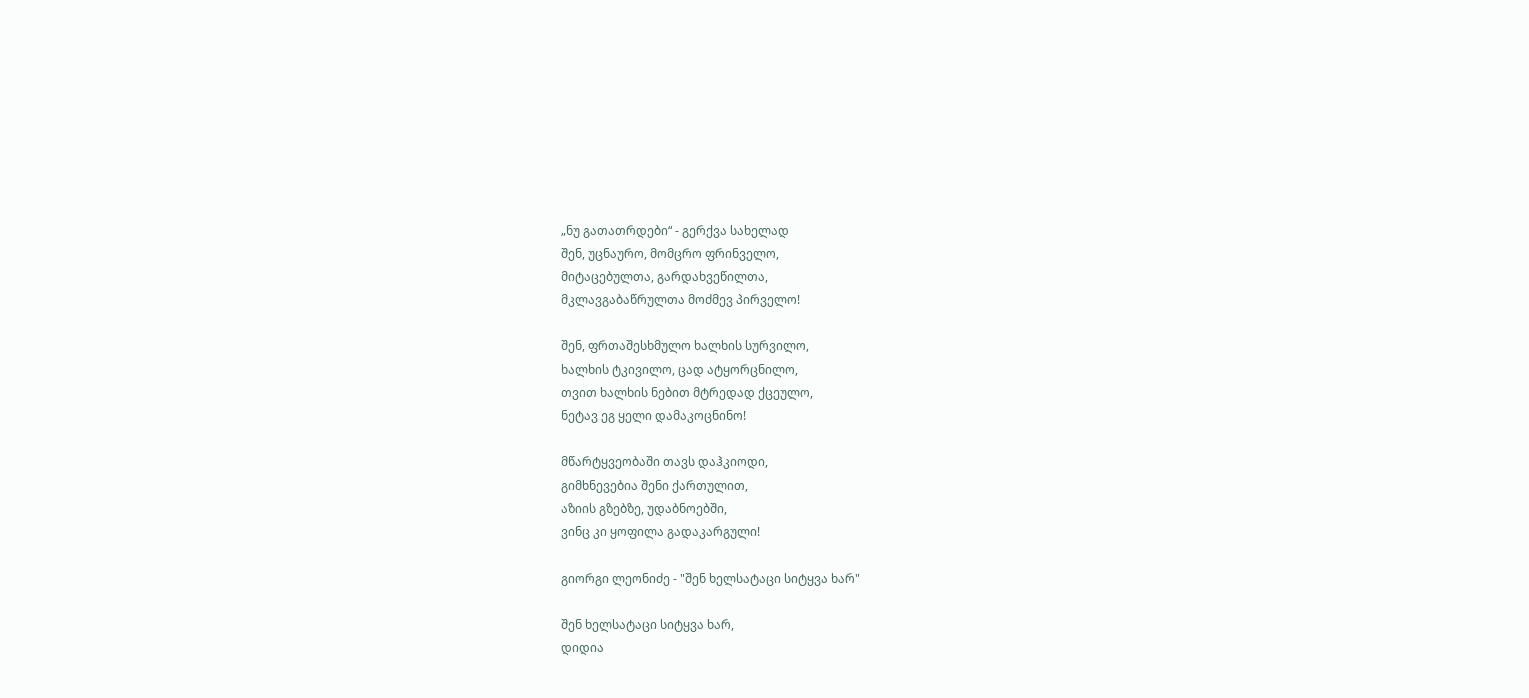„ნუ გათათრდები“ - გერქვა სახელად
შენ, უცნაურო, მომცრო ფრინველო,
მიტაცებულთა, გარდახვეწილთა,
მკლავგაბაწრულთა მოძმევ პირველო!

შენ, ფრთაშესხმულო ხალხის სურვილო,
ხალხის ტკივილო, ცად ატყორცნილო,
თვით ხალხის ნებით მტრედად ქცეულო,
ნეტავ ეგ ყელი დამაკოცნინო!

მწარტყვეობაში თავს დაჰკიოდი,
გიმხნევებია შენი ქართულით,
აზიის გზებზე, უდაბნოებში,
ვინც კი ყოფილა გადაკარგული!

გიორგი ლეონიძე - "შენ ხელსატაცი სიტყვა ხარ"

შენ ხელსატაცი სიტყვა ხარ,
დიდია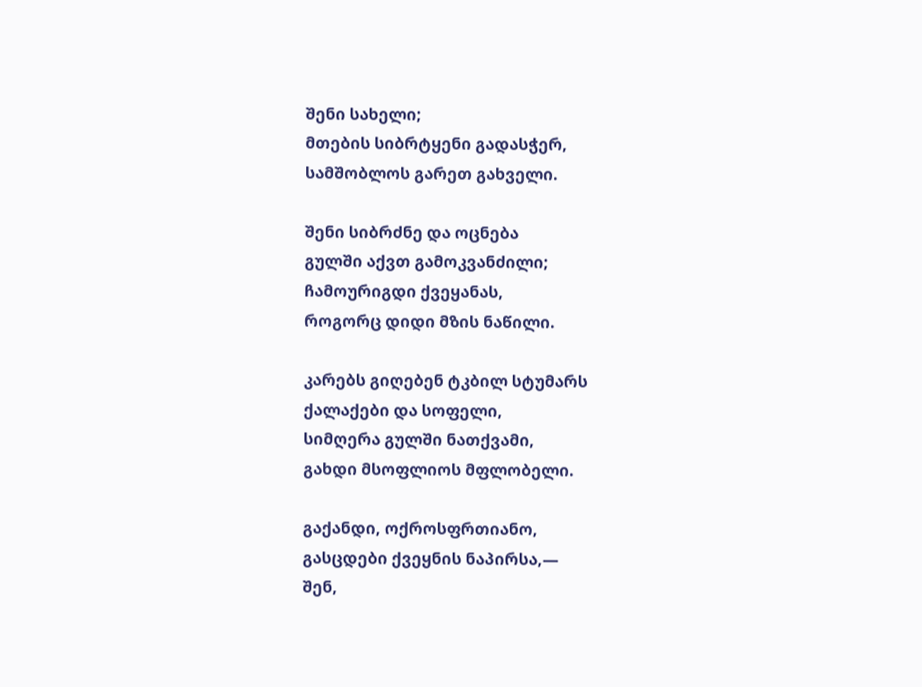შენი სახელი;
მთების სიბრტყენი გადასჭერ,
სამშობლოს გარეთ გახველი.

შენი სიბრძნე და ოცნება
გულში აქვთ გამოკვანძილი;
ჩამოურიგდი ქვეყანას,
როგორც დიდი მზის ნაწილი.

კარებს გიღებენ ტკბილ სტუმარს
ქალაქები და სოფელი,
სიმღერა გულში ნათქვამი,
გახდი მსოფლიოს მფლობელი.

გაქანდი, ოქროსფრთიანო,
გასცდები ქვეყნის ნაპირსა,―
შენ,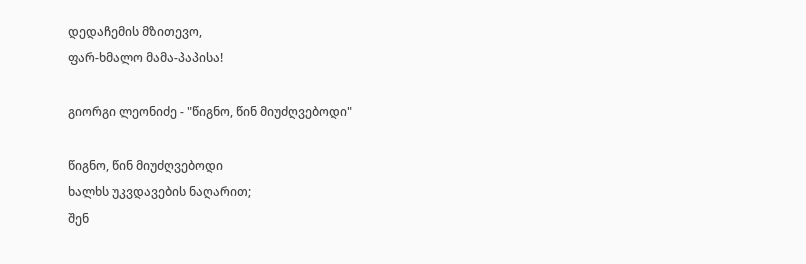დედაჩემის მზითევო,
ფარ-ხმალო მამა-პაპისა!

გიორგი ლეონიძე - "წიგნო, წინ მიუძღვებოდი"

წიგნო, წინ მიუძღვებოდი
ხალხს უკვდავების ნაღარით;
შენ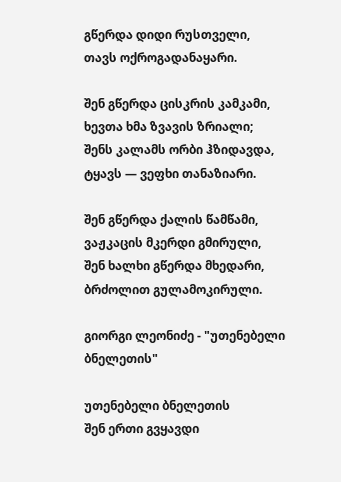გწერდა დიდი რუსთველი,
თავს ოქროგადანაყარი.

შენ გწერდა ცისკრის კამკამი,
ხევთა ხმა ზვავის ზრიალი;
შენს კალამს ორბი ჰზიდავდა,
ტყავს ― ვეფხი თანაზიარი.

შენ გწერდა ქალის წამწამი,
ვაჟკაცის მკერდი გმირული,
შენ ხალხი გწერდა მხედარი,
ბრძოლით გულამოკირული.

გიორგი ლეონიძე - "უთენებელი ბნელეთის"

უთენებელი ბნელეთის
შენ ერთი გვყავდი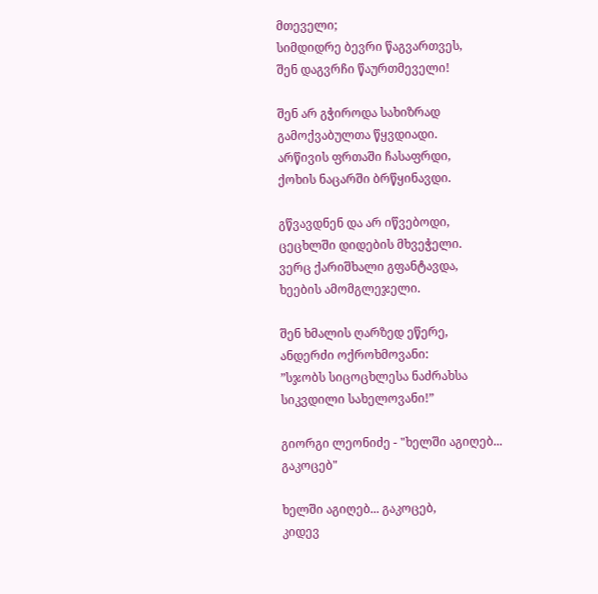მთეველი;
სიმდიდრე ბევრი წაგვართვეს,
შენ დაგვრჩი წაურთმეველი!

შენ არ გჭიროდა სახიზრად
გამოქვაბულთა წყვდიადი.
არწივის ფრთაში ჩასაფრდი,
ქოხის ნაცარში ბრწყინავდი.

გწვავდნენ და არ იწვებოდი,
ცეცხლში დიდების მხვეჭელი.
ვერც ქარიშხალი გფანტავდა,
ხეების ამომგლეჯელი.

შენ ხმალის ღარზედ ეწერე,
ანდერძი ოქროხმოვანი:
”სჯობს სიცოცხლესა ნაძრახსა
სიკვდილი სახელოვანი!”

გიორგი ლეონიძე - "ხელში აგიღებ... გაკოცებ"

ხელში აგიღებ... გაკოცებ,
კიდევ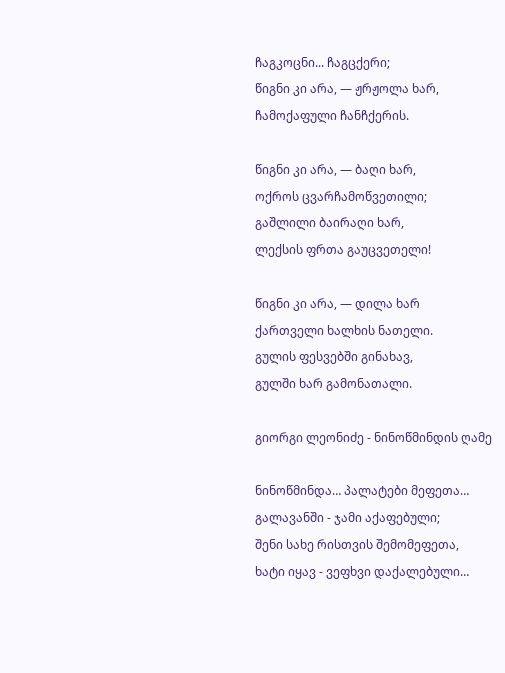ჩაგკოცნი... ჩაგცქერი;
წიგნი კი არა, ― ჟრჟოლა ხარ,
ჩამოქაფული ჩანჩქერის.

წიგნი კი არა, ― ბაღი ხარ,
ოქროს ცვარჩამოწვეთილი;
გაშლილი ბაირაღი ხარ,
ლექსის ფრთა გაუცვეთელი!

წიგნი კი არა, ― დილა ხარ
ქართველი ხალხის ნათელი.
გულის ფესვებში გინახავ,
გულში ხარ გამონათალი.

გიორგი ლეონიძე - ნინოწმინდის ღამე

ნინოწმინდა… პალატები მეფეთა…
გალავანში - ჯამი აქაფებული;
შენი სახე რისთვის შემომეფეთა,
ხატი იყავ - ვეფხვი დაქალებული…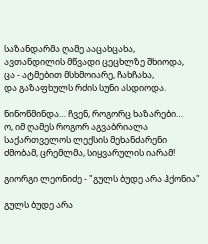საზანდარმა ღამე ააცახცახა,
ავთანდილის მწვადი ცეცხლზე შხიოდა,
ცა - ატმებით მსხმოიარე, ჩახჩახა,
და გაზაფხულს რძის სუნი ასდიოდა.

ნინოწმინდა… ჩვენ, როგორც ხაზარები…
ო, იმ ღამეს როგორ აგვაბრიალა
საქართველოს ლექსის მეხანძარენი
ძმობამ, ცრემლმა, სიყვარულის იარამ!

გიორგი ლეონიძე - "გულს ბუდე არა ჰქონია"

გულს ბუდე არა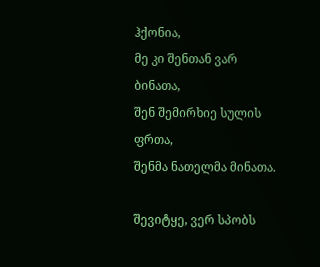ჰქონია,
მე კი შენთან ვარ ბინათა,
შენ შემირხიე სულის ფრთა,
შენმა ნათელმა მინათა.

შევიტყე, ვერ სპობს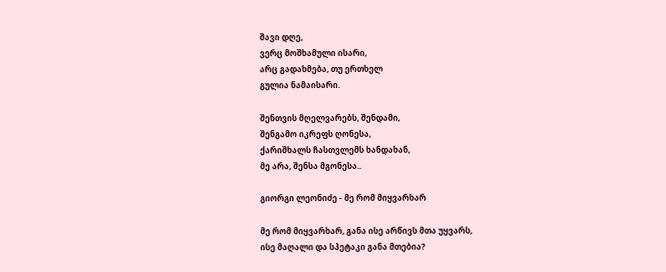შავი დღე,
ვერც მოშხამული ისარი,
არც გადახმება, თუ ერთხელ
გულია ნამაისარი.

შენთვის მღელვარებს, შენდამი,
შენგამო იკრეფს ღონესა,
ქარიშხალს ჩასთვლემს ხანდახან,
მე არა, შენსა მგონესა..

გიორგი ლეონიძე - მე რომ მიყვარხარ

მე რომ მიყვარხარ, განა ისე არწივს მთა უყვარს,
ისე მაღალი და სპეტაკი განა მთებია?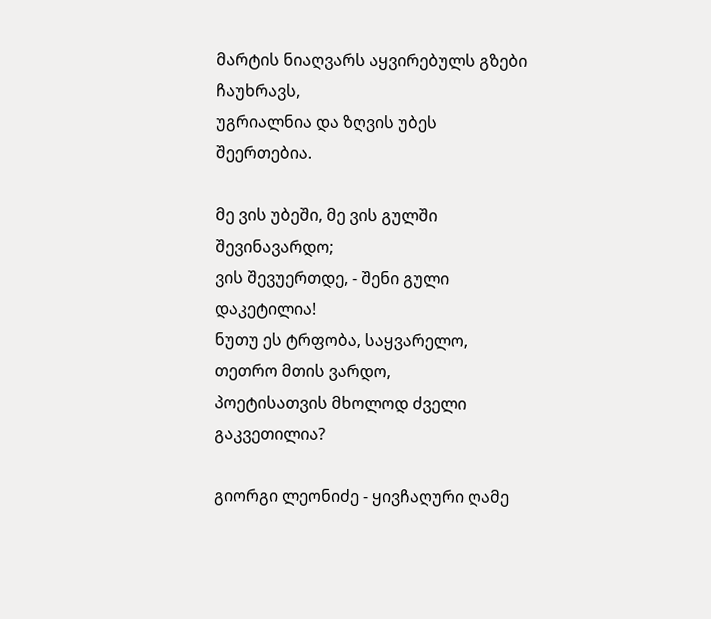მარტის ნიაღვარს აყვირებულს გზები ჩაუხრავს,
უგრიალნია და ზღვის უბეს შეერთებია.

მე ვის უბეში, მე ვის გულში შევინავარდო;
ვის შევუერთდე, - შენი გული დაკეტილია!
ნუთუ ეს ტრფობა, საყვარელო, თეთრო მთის ვარდო,
პოეტისათვის მხოლოდ ძველი გაკვეთილია?

გიორგი ლეონიძე - ყივჩაღური ღამე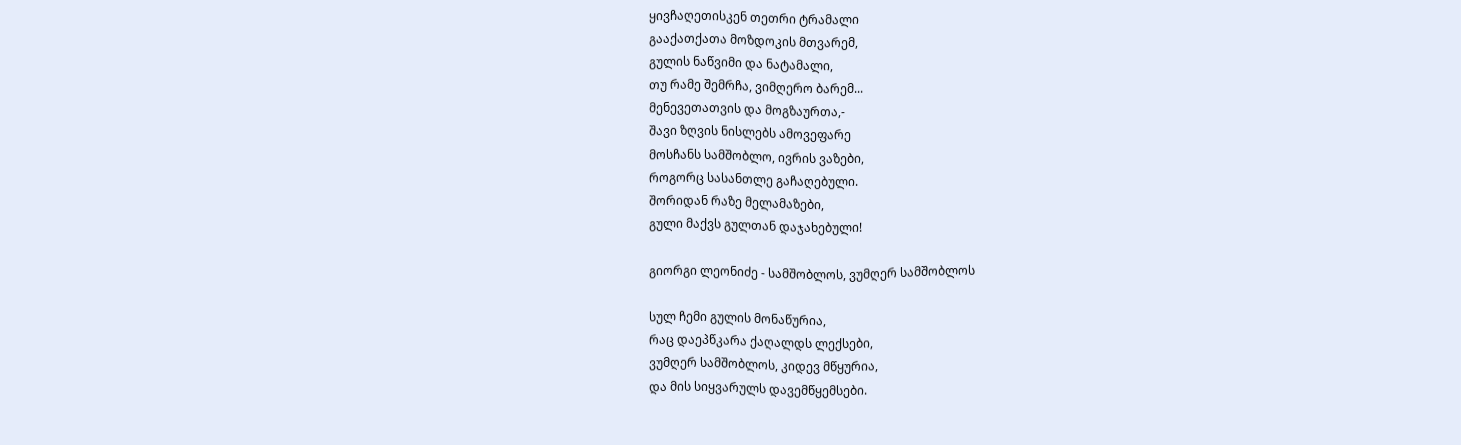ყივჩაღეთისკენ თეთრი ტრამალი
გააქათქათა მოზდოკის მთვარემ,
გულის ნაწვიმი და ნატამალი,
თუ რამე შემრჩა, ვიმღერო ბარემ...
მენევეთათვის და მოგზაურთა,-
შავი ზღვის ნისლებს ამოვეფარე
მოსჩანს სამშობლო, ივრის ვაზები,
როგორც სასანთლე გაჩაღებული.
შორიდან რაზე მელამაზები,
გული მაქვს გულთან დაჯახებული!

გიორგი ლეონიძე - სამშობლოს, ვუმღერ სამშობლოს

სულ ჩემი გულის მონაწურია,
რაც დაეპწკარა ქაღალდს ლექსები,
ვუმღერ სამშობლოს, კიდევ მწყურია,
და მის სიყვარულს დავემწყემსები.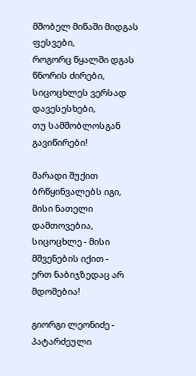მშობელ მიწაში მიდგას ფესვები,
როგორც წყალში დგას წნორის ძირები,
სიცოცხლეს ვერსად დავესესხები,
თუ სამშობლოსგან გავიწირები!

მარადი შუქით ბრწყინვალებს იგი,
მისი ნათელი დამთოვებია,
სიცოცხლე - მისი მშვენების იქით -
ერთ ნაბიჯზედაც არ მდომებია!

გიორგი ლეონიძე - პატარძეული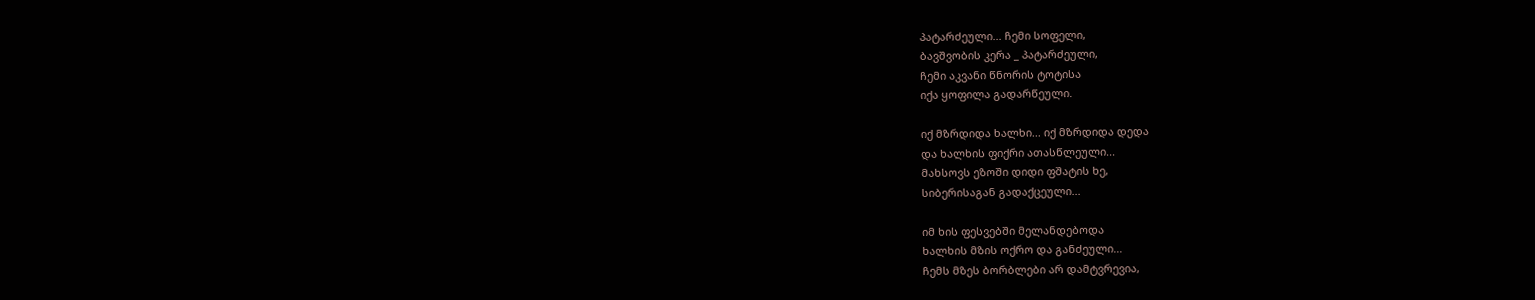პატარძეული... ჩემი სოფელი,
ბავშვობის კერა _ პატარძეული,
ჩემი აკვანი წნორის ტოტისა
იქა ყოფილა გადარწეული.

იქ მზრდიდა ხალხი... იქ მზრდიდა დედა
და ხალხის ფიქრი ათასწლეული...
მახსოვს ეზოში დიდი ფშატის ხე,
სიბერისაგან გადაქცეული...

იმ ხის ფესვებში მელანდებოდა
ხალხის მზის ოქრო და განძეული...
ჩემს მზეს ბორბლები არ დამტვრევია,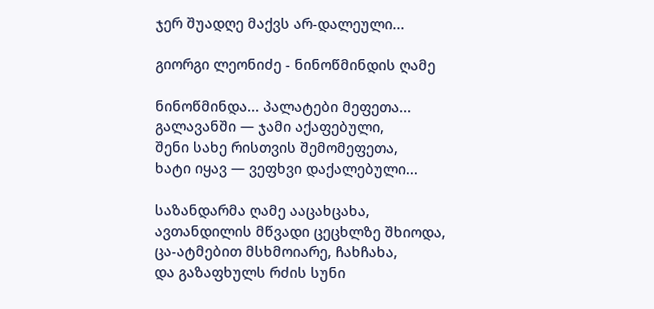ჯერ შუადღე მაქვს არ-დალეული...

გიორგი ლეონიძე - ნინოწმინდის ღამე

ნინოწმინდა... პალატები მეფეთა...
გალავანში ― ჯამი აქაფებული,
შენი სახე რისთვის შემომეფეთა,
ხატი იყავ ― ვეფხვი დაქალებული...

საზანდარმა ღამე ააცახცახა,
ავთანდილის მწვადი ცეცხლზე შხიოდა,
ცა-ატმებით მსხმოიარე, ჩახჩახა,
და გაზაფხულს რძის სუნი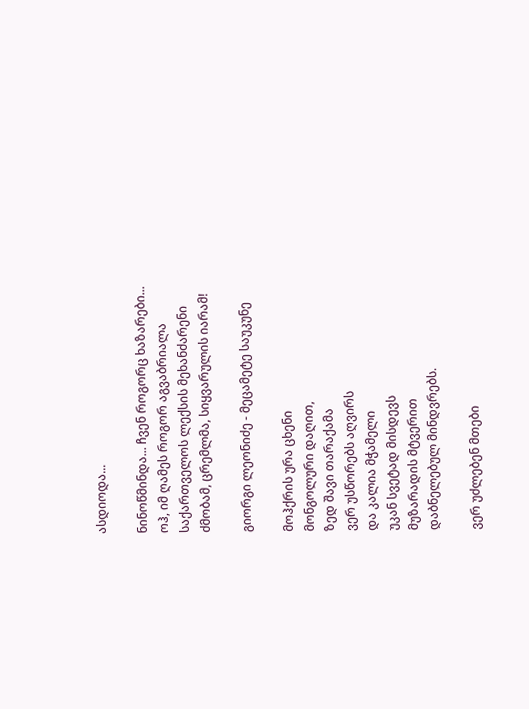ასდიოდა...

ნინოწმინდა... ჩვენ როგორც ხაზარები...
ოჰ, იმ ღამეს როგორ აგვაბრიალა
საქართველოს ლექსის მეხანძარენი
ძმობამ, ცრემლმა, სიყვარულის იარამ!

გიორგი ლეონიძე - მეცამეტე საუკუნე

მოჰქრის ურა ცხენი
მონგოლური დაღით,
ზედ შავი თარაქამა
ვერ უსწორებს აღვირს
და კალია მჭამელი
უკან სვეტად მისდევს
მუზარადის მტვერით
დაბნელებულ მინდვრებს.

ვერ უძლებენ მთები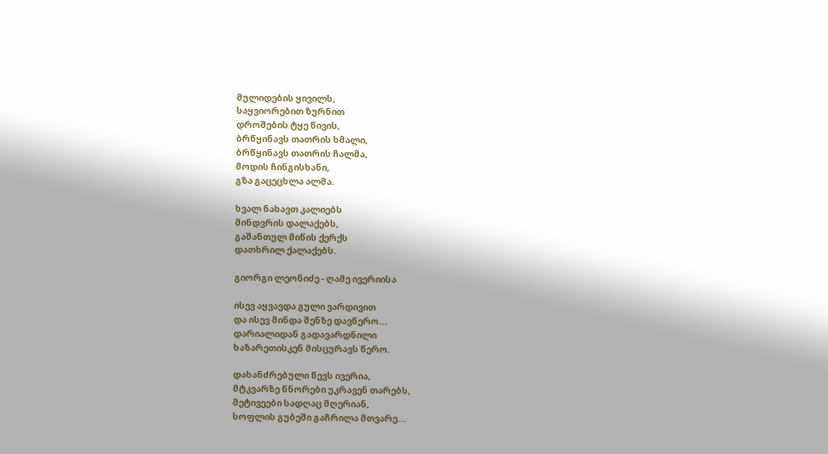მულიდების ყივილს,
საყვიორებით ზურნით
დროშების ტყე წივის,
ბრწყინავს თათრის ხმალი,
ბრწყინავს თათრის ჩალმა,
მოდის ჩინგისხანი,
გზა გაცეცხლა ალმა.

ხვალ ნახავთ კალიებს
მინდვრის დალაქებს,
გაშანთულ მიწის ქერქს
დათხრილ ქალაქებს.

გიორგი ლეონიძე - ღამე ივერიისა

ისევ აყვავდა გული ვარდივით
და ისევ მინდა შენზე დავწერო...
დარიალიდან გადავარდნილი
ხაზარეთისკენ მისცურავს წერო.

დახანძრებული წევს ივერია,
მტკვარზე წნორები უკრავენ თარებს,
მეტივეები სადღაც მღერიან,
სოფლის გუბეში გაჩრილა მთვარე...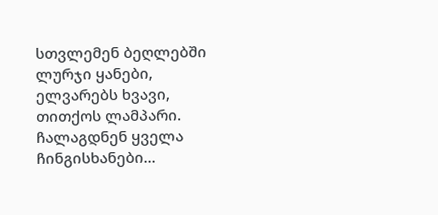სთვლემენ ბეღლებში ლურჯი ყანები,
ელვარებს ხვავი, თითქოს ლამპარი.
ჩალაგდნენ ყველა ჩინგისხანები...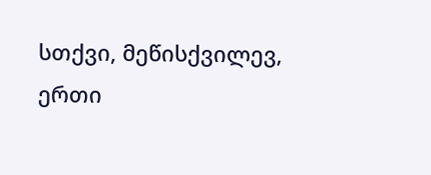სთქვი, მეწისქვილევ, ერთი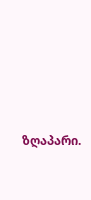ზღაპარი.